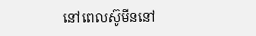នៅពេលស៊ូមីននៅ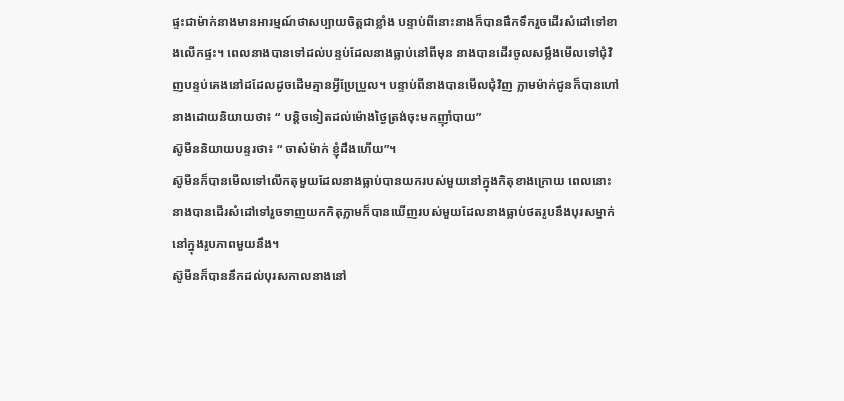ផ្ទះជាម៉ាក់នាងមានអារម្មណ៍ថាសប្បាយចិត្តជាខ្លាំង បន្ទាប់ពីនោះនាងក៏បានផឹកទឹករួចដើរសំដៅទៅខាងលើកផ្ទះ។ ពេលនាងបានទៅដល់បន្ទប់ដែលនាងធ្លាប់នៅពីមុន នាងបានដើរចូលសម្លឹងមើលទៅជុំវិញបន្ទប់គេងនៅដដែលដូចដើមគ្មានអ្វីប្រែប្រួល។ បន្ទាប់ពីនាងបានមើលជុំវិញ ភ្លាមម៉ាក់ជូនក៏បានហៅនាងដោយនិយាយថា៖ “ បន្តិចទៀតដល់ម៉ោងថ្ងៃត្រង់ចុះមកញ៉ាំបាយ”
ស៊ូមីននិយាយបន្ទរថា៖ “ ចាស៎ម៉ាក់ ខ្ញុំដឹងហើយ”។
ស៊ូមីនក៏បានមើលទៅលើកតុមួយដែលនាងធ្លាប់បានយករបស់មួយនៅក្នុងកិតុខាងក្រោយ ពេលនោះនាងបានដើរសំដៅទៅរួចទាញយកកិតុភ្លាមក៏បានឃើញរបស់មួយដែលនាងធ្លាប់ថតរូបនឹងបុរសម្នាក់នៅក្នុងរូបភាពមួយនឹង។
ស៊ូមីនក៏បាននឹកដល់បុរសកាលនាងនៅ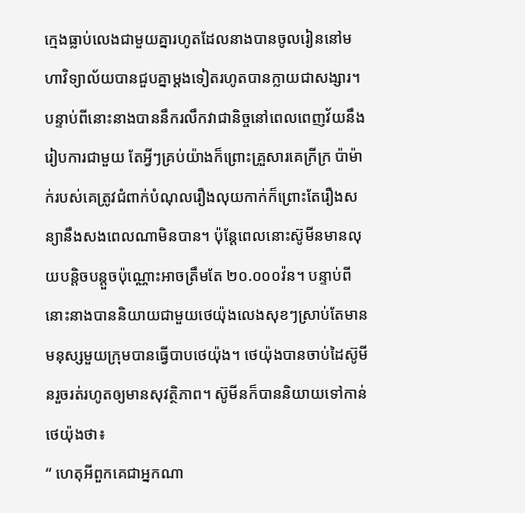ក្មេងធ្លាប់លេងជាមួយគ្នារហូតដែលនាងបានចូលរៀននៅមហាវិទ្យាល័យបានជួបគ្នាម្តងទៀតរហូតបានក្លាយជាសង្សារ។ បន្ទាប់ពីនោះនាងបាននឹករលឹកវាជានិច្ចនៅពេលពេញវ័យនឹងរៀបការជាមួយ តែអ្វីៗគ្រប់យ៉ាងក៏ព្រោះគ្រួសារគេក្រីក្រ ប៉ាម៉ាក់របស់គេត្រូវជំពាក់បំណុលរឿងលុយកាក់ក៏ព្រោះតែរឿងសន្យានឹងសងពេលណាមិនបាន។ ប៉ុន្តែពេលនោះស៊ូមីនមានលុយបន្តិចបន្តួចប៉ុណ្ណោះអាចត្រឹមតែ ២០.០០០វ៉ន។ បន្ទាប់ពីនោះនាងបាននិយាយជាមួយថេយ៉ុងលេងសុខៗស្រាប់តែមានមនុស្សមួយក្រុមបានធ្វើបាបថេយ៉ុង។ ថេយ៉ុងបានចាប់ដៃស៊ូមីនរួចរត់រហូតឲ្យមានសុវត្ថិភាព។ ស៊ូមីនក៏បាននិយាយទៅកាន់ថេយ៉ុងថា៖
“ ហេតុអីពួកគេជាអ្នកណា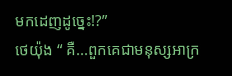មកដេញដូច្នេះ!?”
ថេយ៉ុង “ គឺ...ពួកគេជាមនុស្សអាក្រ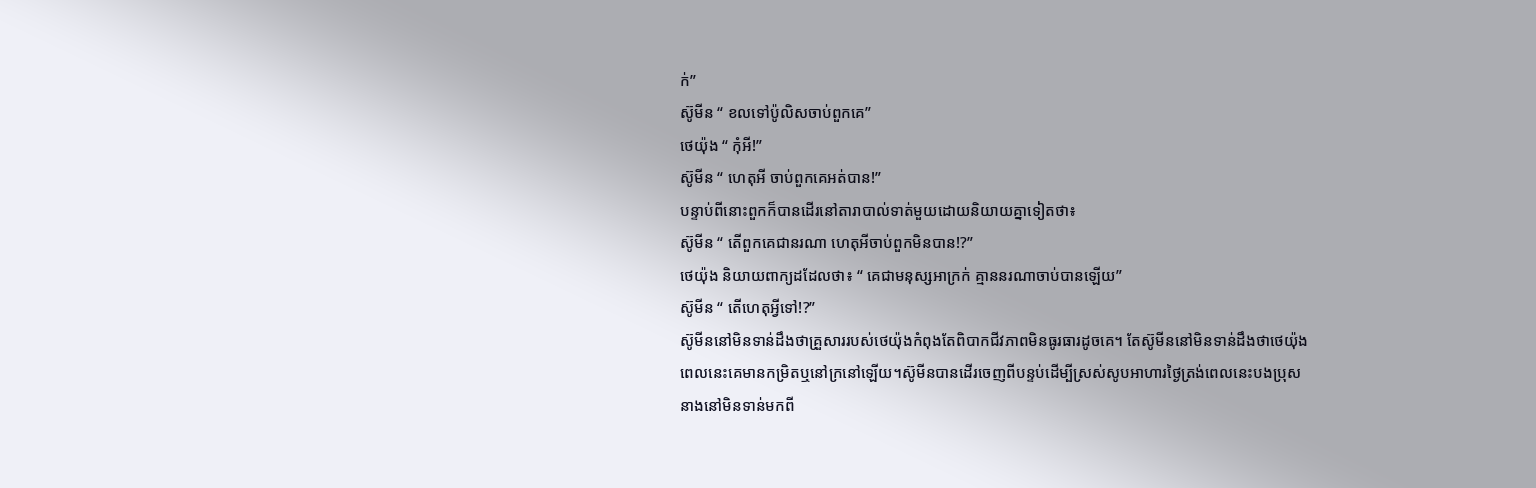ក់”
ស៊ូមីន “ ខលទៅប៉ូលិសចាប់ពួកគេ”
ថេយ៉ុង “ កុំអី!”
ស៊ូមីន “ ហេតុអី ចាប់ពួកគេអត់បាន!”
បន្ទាប់ពីនោះពួកក៏បានដើរនៅតារាបាល់ទាត់មួយដោយនិយាយគ្នាទៀតថា៖
ស៊ូមីន “ តើពួកគេជានរណា ហេតុអីចាប់ពួកមិនបាន!?”
ថេយ៉ុង និយាយពាក្យដដែលថា៖ “ គេជាមនុស្សអាក្រក់ គ្មាននរណាចាប់បានឡើយ”
ស៊ូមីន “ តើហេតុអ្វីទៅ!?”
ស៊ូមីននៅមិនទាន់ដឹងថាគ្រួសាររបស់ថេយ៉ុងកំពុងតែពិបាកជីវភាពមិនធូរធារដូចគេ។ តែស៊ូមីននៅមិនទាន់ដឹងថាថេយ៉ុងពេលនេះគេមានកម្រិតឬនៅក្រនៅឡើយ។ស៊ូមីនបានដើរចេញពីបន្ទប់ដើម្បីស្រស់សូបអាហារថ្ងៃត្រង់ពេលនេះបងប្រុសនាងនៅមិនទាន់មកពី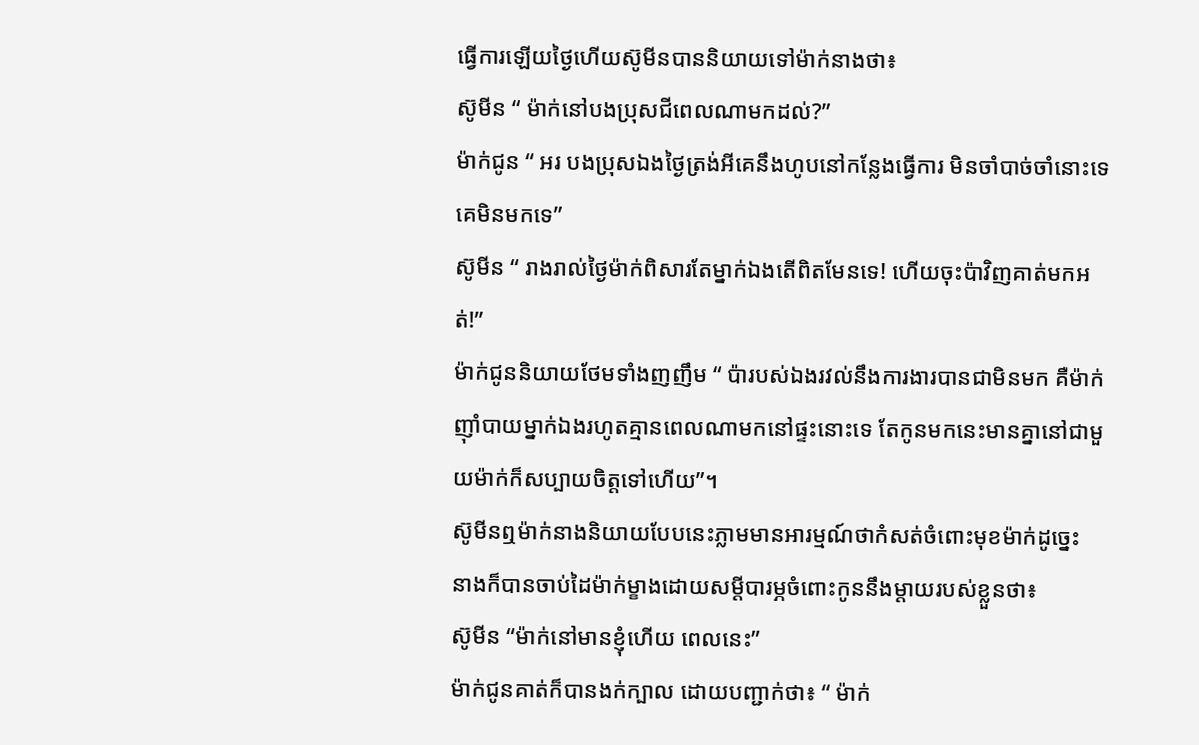ធ្វើការឡើយថ្ងៃហើយស៊ូមីនបាននិយាយទៅម៉ាក់នាងថា៖
ស៊ូមីន “ ម៉ាក់នៅបងប្រុសជីពេលណាមកដល់?”
ម៉ាក់ជូន “ អរ បងប្រុសឯងថ្ងៃត្រង់អីគេនឹងហូបនៅកន្លែងធ្វើការ មិនចាំបាច់ចាំនោះទេគេមិនមកទេ”
ស៊ូមីន “ រាងរាល់ថ្ងៃម៉ាក់ពិសារតែម្នាក់ឯងតើពិតមែនទេ! ហើយចុះប៉ាវិញគាត់មកអត់!”
ម៉ាក់ជូននិយាយថែមទាំងញញឹម “ ប៉ារបស់ឯងរវល់នឹងការងារបានជាមិនមក គឺម៉ាក់ញ៉ាំបាយម្នាក់ឯងរហូតគ្មានពេលណាមកនៅផ្ទះនោះទេ តែកូនមកនេះមានគ្នានៅជាមួយម៉ាក់ក៏សប្បាយចិត្តទៅហើយ”។
ស៊ូមីនឮម៉ាក់នាងនិយាយបែបនេះភ្លាមមានអារម្មណ៍ថាកំសត់ចំពោះមុខម៉ាក់ដូច្នេះ នាងក៏បានចាប់ដៃម៉ាក់ម្ខាងដោយសម្តីបារម្ភចំពោះកូននឹងម្តាយរបស់ខ្លួនថា៖
ស៊ូមីន “ម៉ាក់នៅមានខ្ញុំហើយ ពេលនេះ”
ម៉ាក់ជូនគាត់ក៏បានងក់ក្បាល ដោយបញ្ជាក់ថា៖ “ ម៉ាក់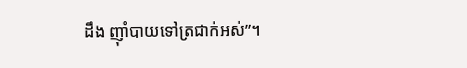ដឹង ញ៉ាំបាយទៅត្រជាក់អស់”។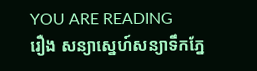YOU ARE READING
រឿង សន្យាស្នេហ៍សន្យាទឹកភ្នែ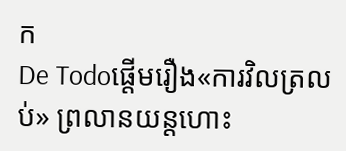ក
De Todoផ្តើមរឿង«ការវិលត្រលប់» ព្រលានយន្តហោះ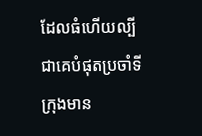ដែលធំហើយល្បីជាគេបំផុតប្រចាំទីក្រុងមាន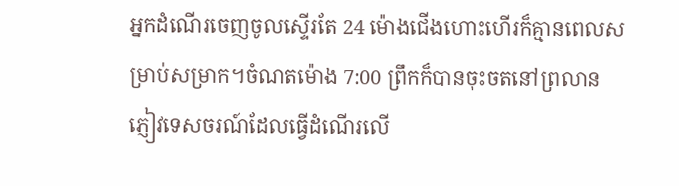អ្នកដំណើរចេញចូលស្ទើរតែ 24 ម៉ោងជើងហោះហើរក៏គ្មានពេលសម្រាប់សម្រាក។ចំណតម៉ោង 7:00 ព្រឹកក៏បានចុះចតនៅព្រលានភ្ញៀវទេសចរណ៍ដែលធ្វើដំណើរលើ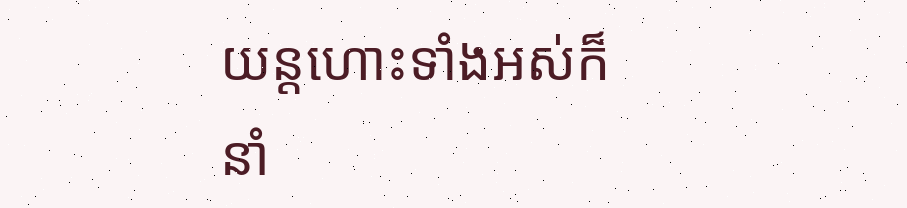យន្តហោះទាំងអស់ក៏នាំ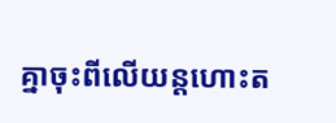គ្នាចុះពីលើយន្តហោះត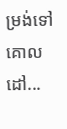ម្រង់ទៅគោលដៅ...